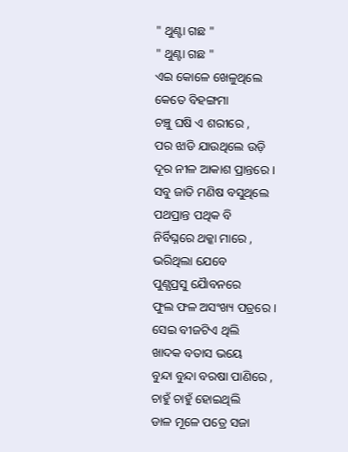" ଥୁଣ୍ଟା ଗଛ "
" ଥୁଣ୍ଟା ଗଛ "
ଏଇ କୋଳେ ଖେଳୁଥିଲେ
କେତେ ବିହଙ୍ଗମା
ଚଞ୍ଚୁ ଘଷି ଏ ଶରୀରେ ,
ପର ଝାଡି ଯାଉଥିଲେ ଉଡ଼ି
ଦୂର ନୀଳ ଆକାଶ ପ୍ରାନ୍ତରେ ।
ସବୁ ଜାତି ମଣିଷ ବସୁଥିଲେ
ପଥପ୍ରାନ୍ତ ପଥିକ ବି
ନିର୍ବିଘ୍ନରେ ଥକ୍କା ମାରେ ,
ଭରିଥିଲା ଯେବେ
ପୁଣ୍ଯପ୍ରସୁ ଯୈାବନରେ
ଫୁଲ ଫଳ ଅସଂଖ୍ୟ ପତ୍ରରେ ।
ସେଇ ବୀଜଟିଏ ଥିଲି
ଖାଦକ ବତାସ ଭୟେ
ବୁନ୍ଦା ବୁନ୍ଦା ବରଷା ପାଣିରେ ,
ଚାହୁଁ ଚାହୁଁ ହୋଇଥିଲି
ଡାଳ ମୂଳେ ପତ୍ରେ ସଜା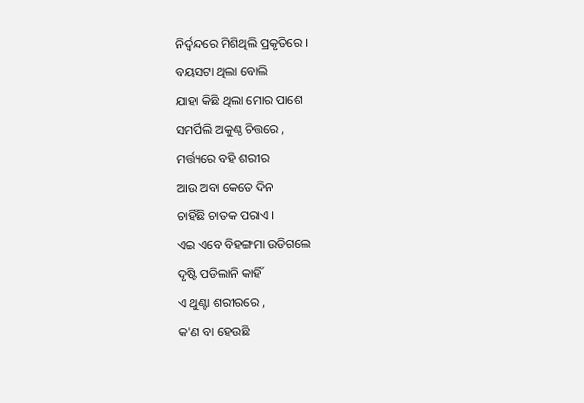ନିର୍ଦ୍ଵନ୍ଦରେ ମିଶିଥିଲି ପ୍ରକୃତିରେ ।
ବୟସଟା ଥିଲା ବୋଲି
ଯାହା କିଛି ଥିଲା ମୋର ପାଶେ
ସମର୍ପିଲି ଅକୁଣ୍ଠ ଚିତ୍ତରେ ,
ମର୍ତ୍ତ୍ୟରେ ବହି ଶରୀର
ଆଉ ଅବା କେତେ ଦିନ
ଚାହିଁଛି ଚାତକ ପରାଏ ।
ଏଇ ଏବେ ବିହଙ୍ଗମା ଉଡିଗଲେ
ଦୃଷ୍ଟି ପଡିଲାନି କାହିଁ
ଏ ଥୁଣ୍ଟା ଶରୀରରେ ,
କ'ଣ ବା ହେଉଛି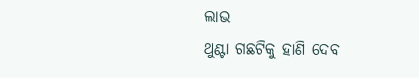ଲାଭ
ଥୁଣ୍ଟା ଗଛଟିକୁ ହାଣି ଦେବ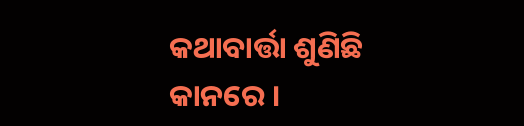କଥାବାର୍ତ୍ତା ଶୁଣିଛି କାନରେ ।